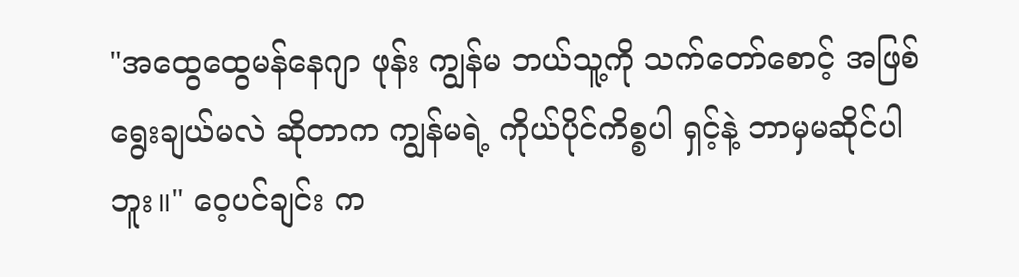"အထွေထွေမန်နေဂျာ ဖုန်း ကျွန်မ ဘယ်သူ့ကို သက်တော်စောင့် အဖြစ် ရွေးချယ်မလဲ ဆိုတာက ကျွန်မရဲ့ ကိုယ်ပိုင်ကိစ္စပါ ရှင့်နဲ့ ဘာမှမဆိုင်ပါဘူး။" ဝေ့ပင်ချင်း က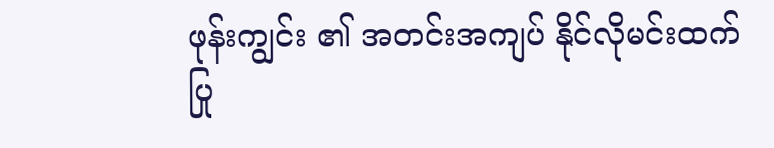ဖုန်းကျွင်း ၏ အတင်းအကျပ် နိုင်လိုမင်းထက် ပြု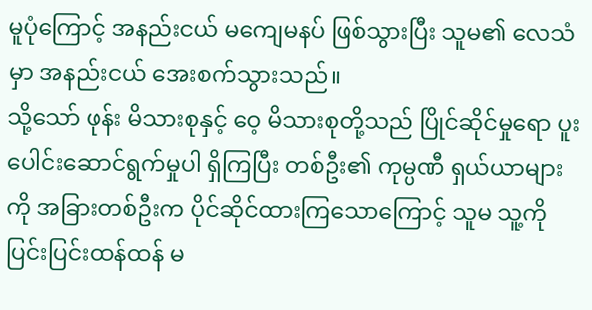မူပုံကြောင့် အနည်းငယ် မကျေမနပ် ဖြစ်သွားပြီး သူမ၏ လေသံမှာ အနည်းငယ် အေးစက်သွားသည်။
သို့သော် ဖုန်း မိသားစုနှင့် ဝေ့ မိသားစုတို့သည် ပြိုင်ဆိုင်မှုရော ပူးပေါင်းဆောင်ရွက်မှုပါ ရှိကြပြီး တစ်ဦး၏ ကုမ္ပဏီ ရှယ်ယာများကို အခြားတစ်ဦးက ပိုင်ဆိုင်ထားကြသောကြောင့် သူမ သူ့ကို ပြင်းပြင်းထန်ထန် မ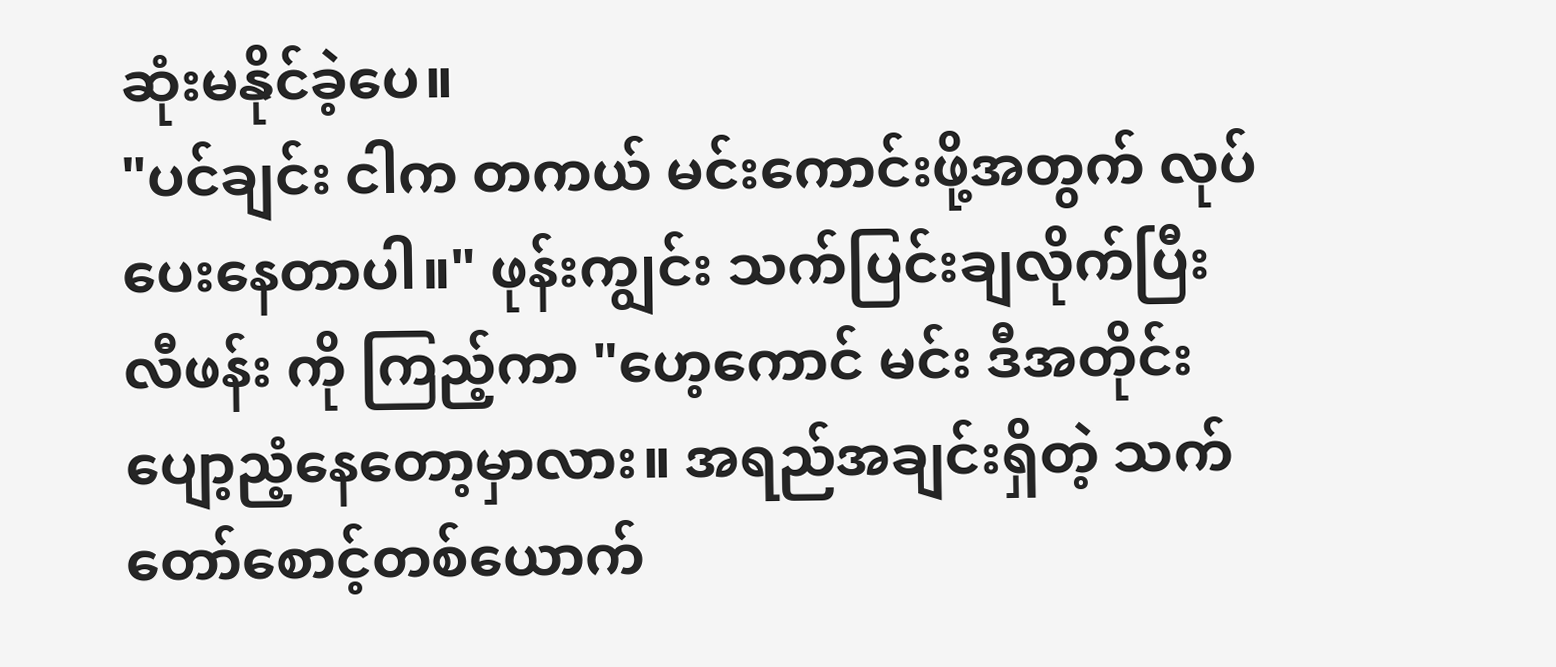ဆုံးမနိုင်ခဲ့ပေ။
"ပင်ချင်း ငါက တကယ် မင်းကောင်းဖို့အတွက် လုပ်ပေးနေတာပါ။" ဖုန်းကျွင်း သက်ပြင်းချလိုက်ပြီး လီဖန်း ကို ကြည့်ကာ "ဟေ့ကောင် မင်း ဒီအတိုင်း ပျော့ညံ့နေတော့မှာလား။ အရည်အချင်းရှိတဲ့ သက်တော်စောင့်တစ်ယောက်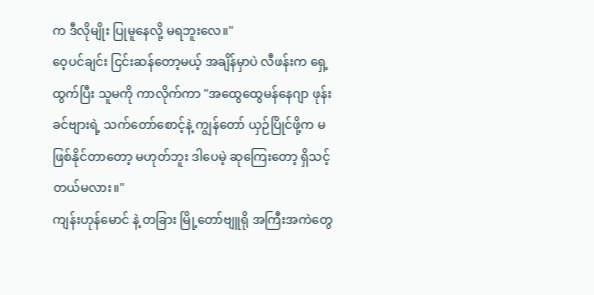က ဒီလိုမျိုး ပြုမူနေလို့ မရဘူးလေ။"
ဝေ့ပင်ချင်း ငြင်းဆန်တော့မယ့် အချိန်မှာပဲ လီဖန်းက ရှေ့ထွက်ပြီး သူမကို ကာလိုက်ကာ "အထွေထွေမန်နေဂျာ ဖုန်း ခင်ဗျားရဲ့ သက်တော်စောင့်နဲ့ ကျွန်တော် ယှဉ်ပြိုင်ဖို့က မဖြစ်နိုင်တာတော့ မဟုတ်ဘူး ဒါပေမဲ့ ဆုကြေးတော့ ရှိသင့်တယ်မလား။"
ကျန်းဟုန်မောင် နဲ့ တခြား မြို့တော်ဗျူရို အကြီးအကဲတွေ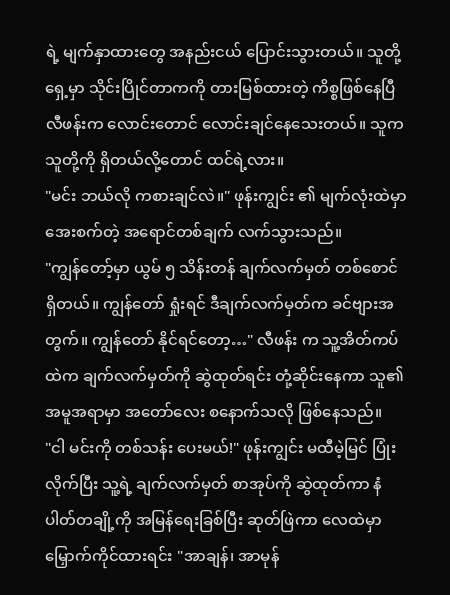ရဲ့ မျက်နှာထားတွေ အနည်းငယ် ပြောင်းသွားတယ်။ သူတို့ရှေ့မှာ သိုင်းပြိုင်တာကကို တားမြစ်ထားတဲ့ ကိစ္စဖြစ်နေပြီ လီဖန်းက လောင်းတောင် လောင်းချင်နေသေးတယ်။ သူက သူတို့ကို ရှိတယ်လို့တောင် ထင်ရဲ့လား။
"မင်း ဘယ်လို ကစားချင်လဲ။" ဖုန်းကျွင်း ၏ မျက်လုံးထဲမှာ အေးစက်တဲ့ အရောင်တစ်ချက် လက်သွားသည်။
"ကျွန်တော့်မှာ ယွမ် ၅ သိန်းတန် ချက်လက်မှတ် တစ်စောင် ရှိတယ်။ ကျွန်တော် ရှုံးရင် ဒီချက်လက်မှတ်က ခင်ဗျားအတွက်။ ကျွန်တော် နိုင်ရင်တော့…" လီဖန်း က သူ့အိတ်ကပ်ထဲက ချက်လက်မှတ်ကို ဆွဲထုတ်ရင်း တုံ့ဆိုင်းနေကာ သူ၏ အမူအရာမှာ အတော်လေး စနောက်သလို ဖြစ်နေသည်။
"ငါ မင်းကို တစ်သန်း ပေးမယ်!" ဖုန်းကျွင်း မထီမဲ့မြင် ပြုံးလိုက်ပြီး သူ့ရဲ့ ချက်လက်မှတ် စာအုပ်ကို ဆွဲထုတ်ကာ နံပါတ်တချို့ကို အမြန်ရေးခြစ်ပြီး ဆုတ်ဖြဲကာ လေထဲမှာ မြှောက်ကိုင်ထားရင်း "အာချန်၊ အာမုန်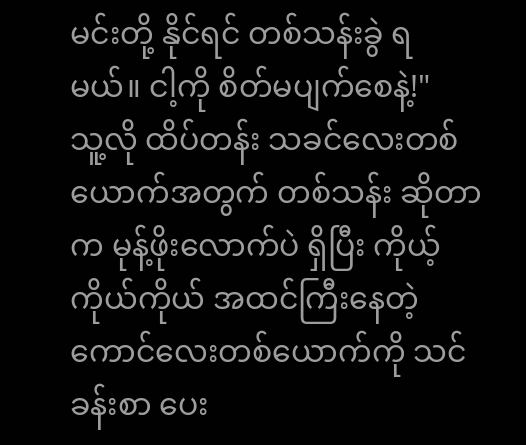မင်းတို့ နိုင်ရင် တစ်သန်းခွဲ ရမယ်။ ငါ့ကို စိတ်မပျက်စေနဲ့!"
သူ့လို ထိပ်တန်း သခင်လေးတစ်ယောက်အတွက် တစ်သန်း ဆိုတာက မုန့်ဖိုးလောက်ပဲ ရှိပြီး ကိုယ့်ကိုယ်ကိုယ် အထင်ကြီးနေတဲ့ ကောင်လေးတစ်ယောက်ကို သင်ခန်းစာ ပေး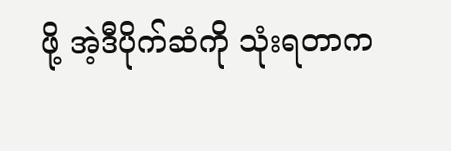ဖို့ အဲ့ဒီပိုက်ဆံကို သုံးရတာက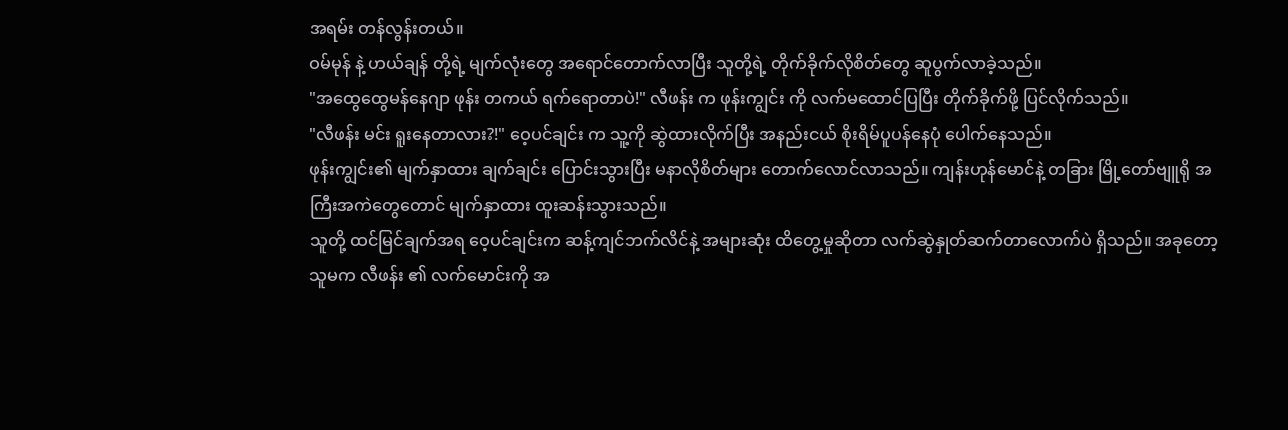အရမ်း တန်လွန်းတယ်။
ဝမ်မုန် နဲ့ ဟယ်ချန် တို့ရဲ့ မျက်လုံးတွေ အရောင်တောက်လာပြီး သူတို့ရဲ့ တိုက်ခိုက်လိုစိတ်တွေ ဆူပွက်လာခဲ့သည်။
"အထွေထွေမန်နေဂျာ ဖုန်း တကယ် ရက်ရောတာပဲ!" လီဖန်း က ဖုန်းကျွင်း ကို လက်မထောင်ပြပြီး တိုက်ခိုက်ဖို့ ပြင်လိုက်သည်။
"လီဖန်း မင်း ရူးနေတာလား?!" ဝေ့ပင်ချင်း က သူ့ကို ဆွဲထားလိုက်ပြီး အနည်းငယ် စိုးရိမ်ပူပန်နေပုံ ပေါက်နေသည်။
ဖုန်းကျွင်း၏ မျက်နှာထား ချက်ချင်း ပြောင်းသွားပြီး မနာလိုစိတ်များ တောက်လောင်လာသည်။ ကျန်းဟုန်မောင်နဲ့ တခြား မြို့တော်ဗျူရို အကြီးအကဲတွေတောင် မျက်နှာထား ထူးဆန်းသွားသည်။
သူတို့ ထင်မြင်ချက်အရ ဝေ့ပင်ချင်းက ဆန့်ကျင်ဘက်လိင်နဲ့ အများဆုံး ထိတွေ့မှုဆိုတာ လက်ဆွဲနှုတ်ဆက်တာလောက်ပဲ ရှိသည်။ အခုတော့ သူမက လီဖန်း ၏ လက်မောင်းကို အ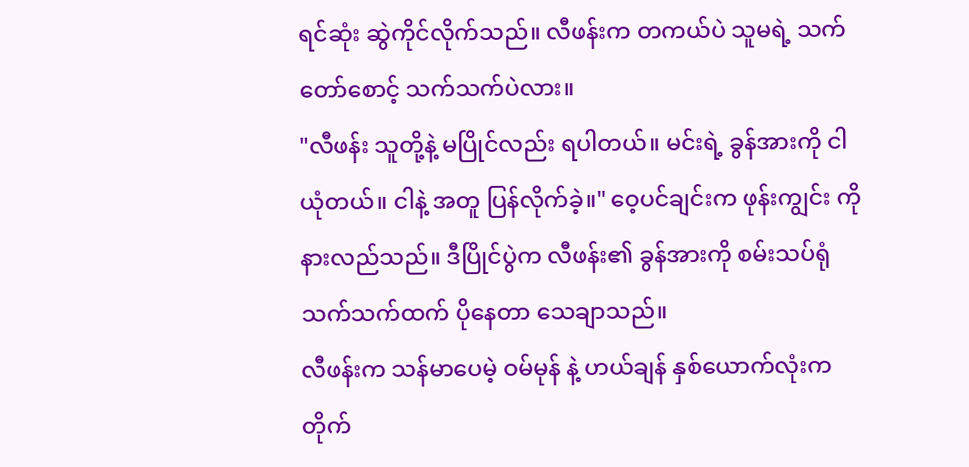ရင်ဆုံး ဆွဲကိုင်လိုက်သည်။ လီဖန်းက တကယ်ပဲ သူမရဲ့ သက်တော်စောင့် သက်သက်ပဲလား။
"လီဖန်း သူတို့နဲ့ မပြိုင်လည်း ရပါတယ်။ မင်းရဲ့ ခွန်အားကို ငါယုံတယ်။ ငါနဲ့ အတူ ပြန်လိုက်ခဲ့။" ဝေ့ပင်ချင်းက ဖုန်းကျွင်း ကို နားလည်သည်။ ဒီပြိုင်ပွဲက လီဖန်း၏ ခွန်အားကို စမ်းသပ်ရုံ သက်သက်ထက် ပိုနေတာ သေချာသည်။
လီဖန်းက သန်မာပေမဲ့ ဝမ်မုန် နဲ့ ဟယ်ချန် နှစ်ယောက်လုံးက တိုက်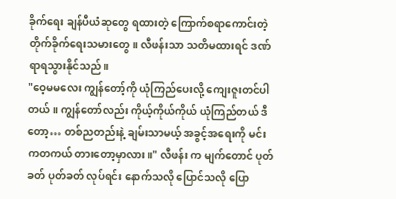ခိုက်ရေး ချန်ပီယံဆုတွေ ရထားတဲ့ ကြောက်စရာကောင်းတဲ့ တိုက်ခိုက်ရေးသမားတွေ။ လီဖန်းသာ သတိမထားရင် ဒဏ်ရာရသွားနိုင်သည်။
"ဝေ့မမလေး ကျွန်တော့်ကို ယုံကြည်ပေးလို့ ကျေးဇူးတင်ပါတယ်။ ကျွန်တော်လည်း ကိုယ့်ကိုယ်ကိုယ် ယုံကြည်တယ် ဒီတော့… တစ်ညတည်းနဲ့ ချမ်းသာမယ့် အခွင့်အရေးကို မင်းကတကယ် တားတော့မှာလား။" လီဖန်း က မျက်တောင် ပုတ်ခတ် ပုတ်ခတ် လုပ်ရင်း နောက်သလို ပြောင်သလို ပြော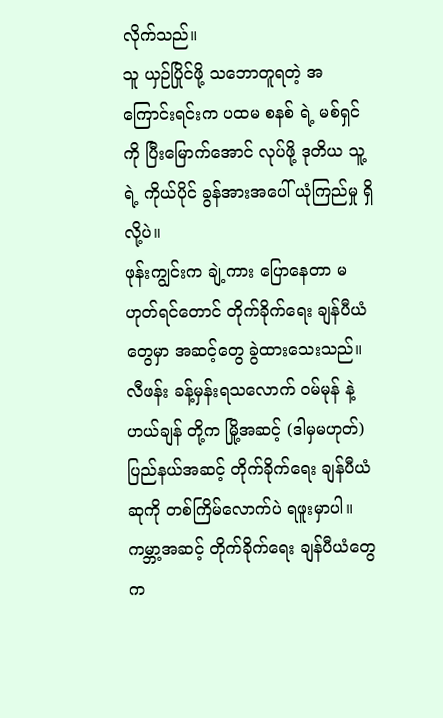လိုက်သည်။
သူ ယှဉ်ပြိုင်ဖို့ သဘောတူရတဲ့ အကြောင်းရင်းက ပထမ စနစ် ရဲ့ မစ်ရှင်ကို ပြီးမြောက်အောင် လုပ်ဖို့ ဒုတိယ သူ့ရဲ့ ကိုယ်ပိုင် ခွန်အားအပေါ် ယုံကြည်မှု ရှိလို့ပဲ။
ဖုန်းကျွင်းက ချဲ့ကား ပြောနေတာ မဟုတ်ရင်တောင် တိုက်ခိုက်ရေး ချန်ပီယံတွေမှာ အဆင့်တွေ ခွဲထားသေးသည်။ လီဖန်း ခန့်မှန်းရသလောက် ဝမ်မုန် နဲ့ ဟယ်ချန် တို့က မြို့အဆင့် (ဒါမှမဟုတ်) ပြည်နယ်အဆင့် တိုက်ခိုက်ရေး ချန်ပီယံဆုကို တစ်ကြိမ်လောက်ပဲ ရဖူးမှာပါ။
ကမ္ဘာ့အဆင့် တိုက်ခိုက်ရေး ချန်ပီယံတွေက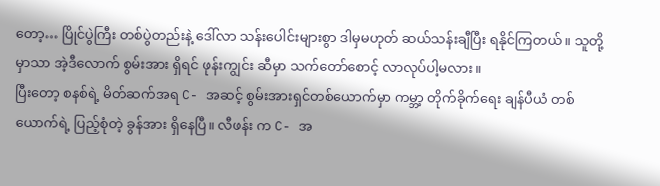တော့… ပြိုင်ပွဲကြီး တစ်ပွဲတည်းနဲ့ ဒေါ်လာ သန်းပေါင်းများစွာ ဒါမှမဟုတ် ဆယ်သန်းချီပြီး ရနိုင်ကြတယ်။ သူတို့မှာသာ အဲ့ဒီလောက် စွမ်းအား ရှိရင် ဖုန်းကျွင်း ဆီမှာ သက်တော်စောင့် လာလုပ်ပါ့မလား။
ပြီးတော့ စနစ်ရဲ့ မိတ်ဆက်အရ C- အဆင့် စွမ်းအားရှင်တစ်ယောက်မှာ ကမ္ဘာ့ တိုက်ခိုက်ရေး ချန်ပီယံ တစ်ယောက်ရဲ့ ပြည့်စုံတဲ့ ခွန်အား ရှိနေပြီ။ လီဖန်း က C- အ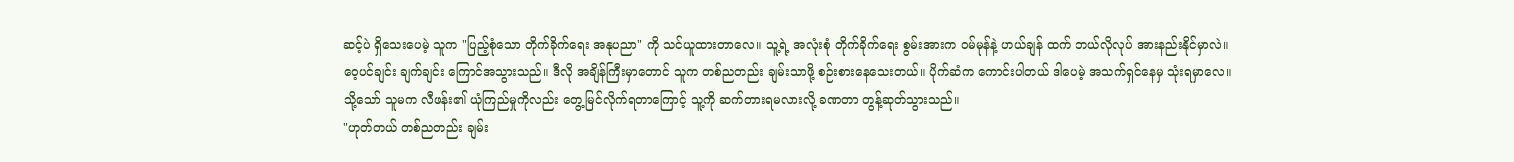ဆင့်ပဲ ရှိသေးပေမဲ့ သူက "ပြည့်စုံသော တိုက်ခိုက်ရေး အနုပညာ" ကို သင်ယူထားတာလေ။ သူ့ရဲ့ အလုံးစုံ တိုက်ခိုက်ရေး စွမ်းအားက ဝမ်မုန်နဲ့ ဟယ်ချန် ထက် ဘယ်လိုလုပ် အားနည်းနိုင်မှာလဲ။
ဝေ့ပင်ချင်း ချက်ချင်း ကြောင်အသွားသည်။ ဒီလို အချိန်ကြီးမှာတောင် သူက တစ်ညတည်း ချမ်းသာဖို့ စဉ်းစားနေသေးတယ်။ ပိုက်ဆံက ကောင်းပါတယ် ဒါပေမဲ့ အသက်ရှင်နေမှ သုံးရမှာလေ။
သို့သော် သူမက လီဖန်း၏ ယုံကြည်မှုကိုလည်း တွေ့မြင်လိုက်ရတာကြောင့် သူ့ကို ဆက်တားရမလားလို့ ခဏတာ တွန့်ဆုတ်သွားသည်။
"ဟုတ်တယ် တစ်ညတည်း ချမ်း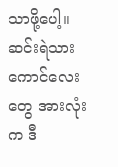သာဖို့ပေါ့။ ဆင်းရဲသား ကောင်လေးတွေ အားလုံးက ဒီ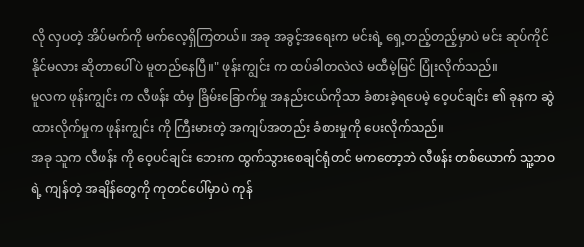လို လှပတဲ့ အိပ်မက်ကို မက်လေ့ရှိကြတယ်။ အခု အခွင့်အရေးက မင်းရဲ့ ရှေ့တည့်တည့်မှာပဲ မင်း ဆုပ်ကိုင်နိုင်မလား ဆိုတာပေါ်ပဲ မူတည်နေပြီ။" ဖုန်းကျွင်း က ထပ်ခါတလဲလဲ မထီမဲ့မြင် ပြုံးလိုက်သည်။
မူလက ဖုန်းကျွင်း က လီဖန်း ထံမှ ခြိမ်းခြောက်မှု အနည်းငယ်ကိုသာ ခံစားခဲ့ရပေမဲ့ ဝေ့ပင်ချင်း ၏ ခုနက ဆွဲထားလိုက်မှုက ဖုန်းကျွင်း ကို ကြီးမားတဲ့ အကျပ်အတည်း ခံစားမှုကို ပေးလိုက်သည်။
အခု သူက လီဖန်း ကို ဝေ့ပင်ချင်း ဘေးက ထွက်သွားစေချင်ရုံတင် မကတော့ဘဲ လီဖန်း တစ်ယောက် သူ့ဘဝရဲ့ ကျန်တဲ့ အချိန်တွေကို ကုတင်ပေါ်မှာပဲ ကုန်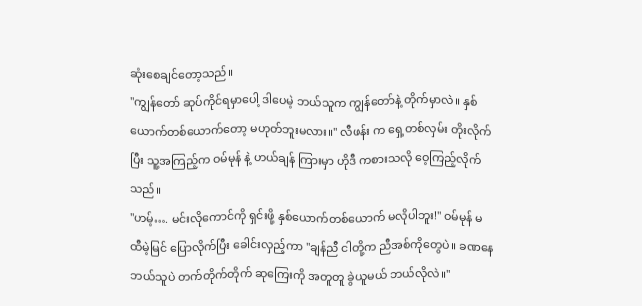ဆုံးစေချင်တော့သည်။
"ကျွန်တော် ဆုပ်ကိုင်ရမှာပေါ့ ဒါပေမဲ့ ဘယ်သူက ကျွန်တော်နဲ့ တိုက်မှာလဲ။ နှစ်ယောက်တစ်ယောက်တော့ မဟုတ်ဘူးမလား။" လီဖန်း က ရှေ့တစ်လှမ်း တိုးလိုက်ပြီး သူ့အကြည့်က ဝမ်မုန် နဲ့ ဟယ်ချန် ကြားမှာ ဟိုဒီ ကစားသလို ဝေ့ကြည့်လိုက်သည်။
"ဟမ့်…. မင်းလိုကောင်ကို ရှင်းဖို့ နှစ်ယောက်တစ်ယောက် မလိုပါဘူး!" ဝမ်မုန် မထီမဲ့မြင် ပြောလိုက်ပြီး ခေါင်းလှည့်ကာ "ချန်ညီ ငါတို့က ညီအစ်ကိုတွေပဲ။ ခဏနေ ဘယ်သူပဲ တက်တိုက်တိုက် ဆုကြေးကို အတူတူ ခွဲယူမယ် ဘယ်လိုလဲ။"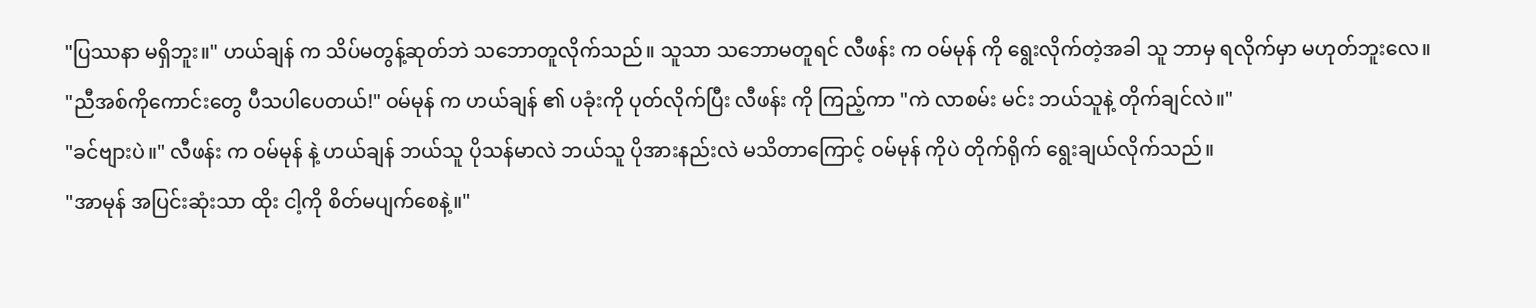"ပြဿနာ မရှိဘူး။" ဟယ်ချန် က သိပ်မတွန့်ဆုတ်ဘဲ သဘောတူလိုက်သည်။ သူသာ သဘောမတူရင် လီဖန်း က ဝမ်မုန် ကို ရွေးလိုက်တဲ့အခါ သူ ဘာမှ ရလိုက်မှာ မဟုတ်ဘူးလေ။
"ညီအစ်ကိုကောင်းတွေ ပီသပါပေတယ်!" ဝမ်မုန် က ဟယ်ချန် ၏ ပခုံးကို ပုတ်လိုက်ပြီး လီဖန်း ကို ကြည့်ကာ "ကဲ လာစမ်း မင်း ဘယ်သူနဲ့ တိုက်ချင်လဲ။"
"ခင်ဗျားပဲ။" လီဖန်း က ဝမ်မုန် နဲ့ ဟယ်ချန် ဘယ်သူ ပိုသန်မာလဲ ဘယ်သူ ပိုအားနည်းလဲ မသိတာကြောင့် ဝမ်မုန် ကိုပဲ တိုက်ရိုက် ရွေးချယ်လိုက်သည်။
"အာမုန် အပြင်းဆုံးသာ ထိုး ငါ့ကို စိတ်မပျက်စေနဲ့။"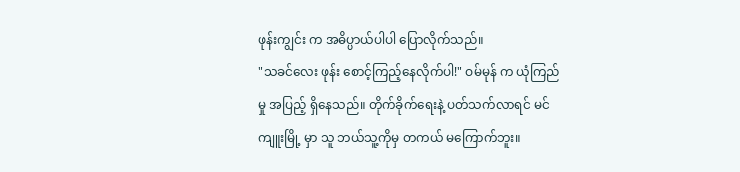ဖုန်းကျွင်း က အဓိပ္ပာယ်ပါပါ ပြောလိုက်သည်။
"သခင်လေး ဖုန်း စောင့်ကြည့်နေလိုက်ပါ!" ဝမ်မုန် က ယုံကြည်မှု အပြည့် ရှိနေသည်။ တိုက်ခိုက်ရေးနဲ့ ပတ်သက်လာရင် မင်ကျူးမြို့ မှာ သူ ဘယ်သူ့ကိုမှ တကယ် မကြောက်ဘူး။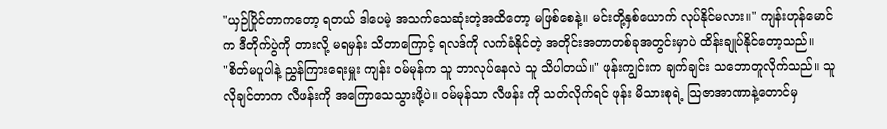"ယှဉ်ပြိုင်တာကတော့ ရတယ် ဒါပေမဲ့ အသက်သေဆုံးတဲ့အထိတော့ မဖြစ်စေနဲ့။ မင်းတို့နှစ်ယောက် လုပ်နိုင်မလား။" ကျန်းဟုန်မောင် က ဒီတိုက်ပွဲကို တားလို့ မရမှန်း သိတာကြောင့် ရလဒ်ကို လက်ခံနိုင်တဲ့ အတိုင်းအတာတစ်ခုအတွင်းမှာပဲ ထိန်းချုပ်နိုင်တော့သည်။
"စိတ်မပူပါနဲ့ ညွှန်ကြားရေးမှူး ကျန်း ဝမ်မုန်က သူ ဘာလုပ်နေလဲ သူ သိပါတယ်။" ဖုန်းကျွင်းက ချက်ချင်း သဘောတူလိုက်သည်။ သူ လိုချင်တာက လီဖန်းကို အကြောသေသွားဖို့ပဲ။ ဝမ်မုန်သာ လီဖန်း ကို သတ်လိုက်ရင် ဖုန်း မိသားစုရဲ့ သြဇာအာဏာနဲ့တောင်မှ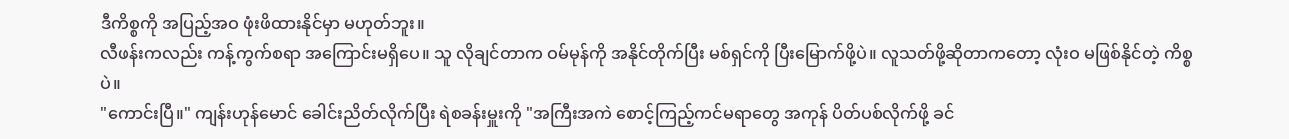ဒီကိစ္စကို အပြည့်အဝ ဖုံးဖိထားနိုင်မှာ မဟုတ်ဘူး။
လီဖန်းကလည်း ကန့်ကွက်စရာ အကြောင်းမရှိပေ။ သူ လိုချင်တာက ဝမ်မုန်ကို အနိုင်တိုက်ပြီး မစ်ရှင်ကို ပြီးမြောက်ဖို့ပဲ။ လူသတ်ဖို့ဆိုတာကတော့ လုံးဝ မဖြစ်နိုင်တဲ့ ကိစ္စပဲ။
"ကောင်းပြီ။" ကျန်းဟုန်မောင် ခေါင်းညိတ်လိုက်ပြီး ရဲစခန်းမှူးကို "အကြီးအကဲ စောင့်ကြည့်ကင်မရာတွေ အကုန် ပိတ်ပစ်လိုက်ဖို့ ခင်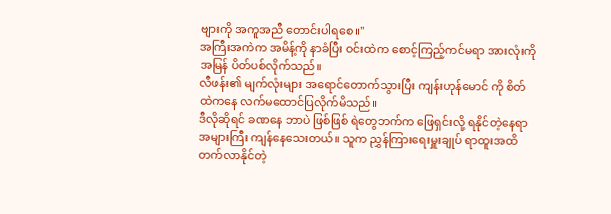ဗျားကို အကူအညီ တောင်းပါရစေ။"
အကြီးအကဲက အမိန့်ကို နာခံပြီး ဝင်းထဲက စောင့်ကြည့်ကင်မရာ အားလုံးကို အမြန် ပိတ်ပစ်လိုက်သည်။
လီဖန်း၏ မျက်လုံးများ အရောင်တောက်သွားပြီး ကျန်းဟုန်မောင် ကို စိတ်ထဲကနေ လက်မထောင်ပြလိုက်မိသည်။
ဒီလိုဆိုရင် ခဏနေ ဘာပဲ ဖြစ်ဖြစ် ရဲတွေဘက်က ဖြေရှင်းလို့ ရနိုင်တဲ့နေရာ အများကြီး ကျန်နေသေးတယ်။ သူက ညွှန်ကြားရေးမှူးချုပ် ရာထူးအထိ တက်လာနိုင်တဲ့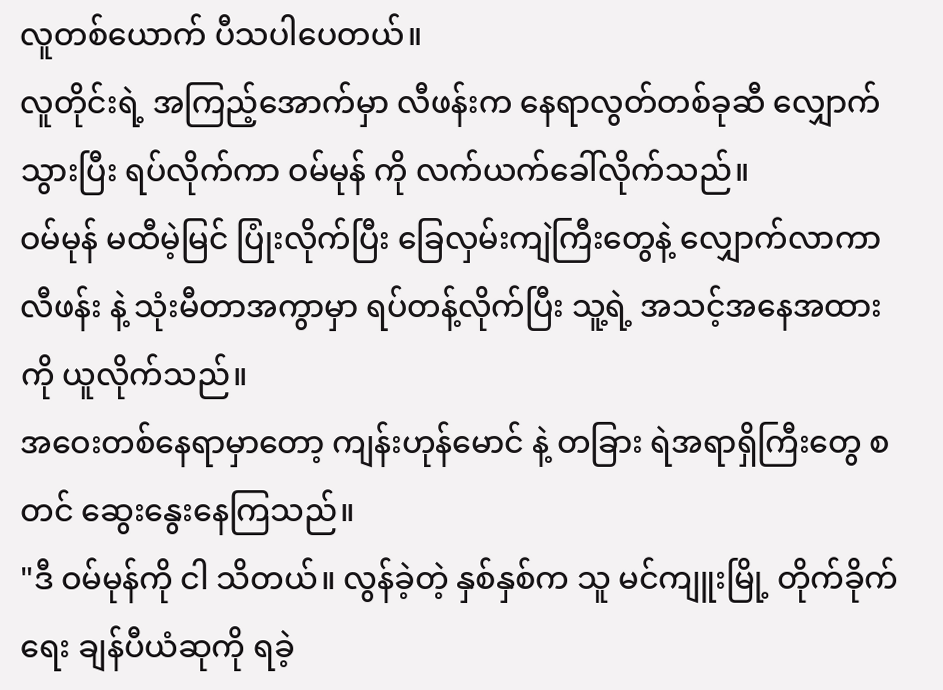လူတစ်ယောက် ပီသပါပေတယ်။
လူတိုင်းရဲ့ အကြည့်အောက်မှာ လီဖန်းက နေရာလွတ်တစ်ခုဆီ လျှောက်သွားပြီး ရပ်လိုက်ကာ ဝမ်မုန် ကို လက်ယက်ခေါ်လိုက်သည်။
ဝမ်မုန် မထီမဲ့မြင် ပြုံးလိုက်ပြီး ခြေလှမ်းကျဲကြီးတွေနဲ့ လျှောက်လာကာ လီဖန်း နဲ့ သုံးမီတာအကွာမှာ ရပ်တန့်လိုက်ပြီး သူ့ရဲ့ အသင့်အနေအထားကို ယူလိုက်သည်။
အဝေးတစ်နေရာမှာတော့ ကျန်းဟုန်မောင် နဲ့ တခြား ရဲအရာရှိကြီးတွေ စတင် ဆွေးနွေးနေကြသည်။
"ဒီ ဝမ်မုန်ကို ငါ သိတယ်။ လွန်ခဲ့တဲ့ နှစ်နှစ်က သူ မင်ကျူးမြို့ တိုက်ခိုက်ရေး ချန်ပီယံဆုကို ရခဲ့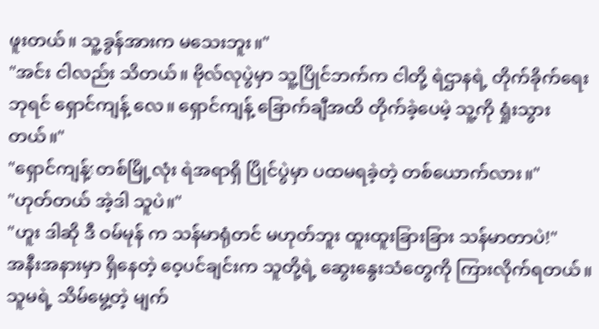ဖူးတယ်။ သူ့ခွန်အားက မသေးဘူး။"
"အင်း ငါလည်း သိတယ်။ ဗိုလ်လုပွဲမှာ သူ့ပြိုင်ဘက်က ငါတို့ ရဲဌာနရဲ့ တိုက်ခိုက်ရေးဘုရင် ရှောင်ကျန့် လေ။ ရှောင်ကျန့် ခြောက်ချီအထိ တိုက်ခဲ့ပေမဲ့ သူ့ကို ရှုံးသွားတယ်။"
"ရှောင်ကျန့်؟ တစ်မြို့လုံး ရဲအရာရှိ ပြိုင်ပွဲမှာ ပထမရခဲ့တဲ့ တစ်ယောက်လား။"
"ဟုတ်တယ် အဲ့ဒါ သူပဲ။"
"ဟူး ဒါဆို ဒီ ဝမ်မုန် က သန်မာရုံတင် မဟုတ်ဘူး ထူးထူးခြားခြား သန်မာတာပဲ!"
အနီးအနားမှာ ရှိနေတဲ့ ဝေ့ပင်ချင်းက သူတို့ရဲ့ ဆွေးနွေးသံတွေကို ကြားလိုက်ရတယ်။ သူမရဲ့ သိမ်မွေ့တဲ့ မျက်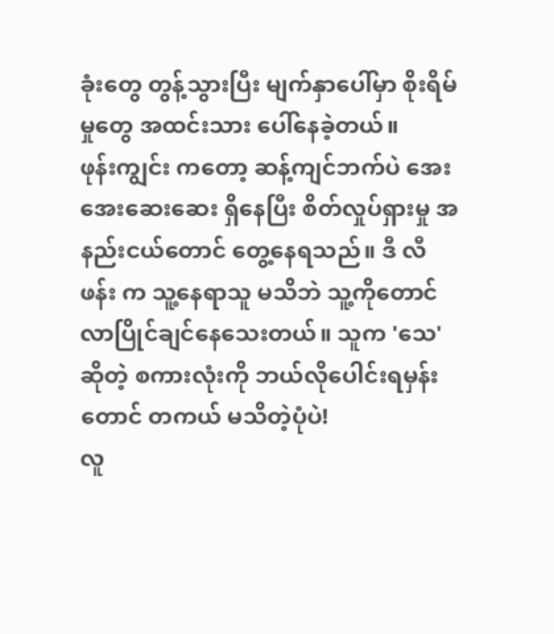ခုံးတွေ တွန့်သွားပြီး မျက်နှာပေါ်မှာ စိုးရိမ်မှုတွေ အထင်းသား ပေါ်နေခဲ့တယ်။
ဖုန်းကျွင်း ကတော့ ဆန့်ကျင်ဘက်ပဲ အေးအေးဆေးဆေး ရှိနေပြီး စိတ်လှုပ်ရှားမှု အနည်းငယ်တောင် တွေ့နေရသည်။ ဒီ လီဖန်း က သူ့နေရာသူ မသိဘဲ သူ့ကိုတောင် လာပြိုင်ချင်နေသေးတယ်။ သူက 'သေ' ဆိုတဲ့ စကားလုံးကို ဘယ်လိုပေါင်းရမှန်းတောင် တကယ် မသိတဲ့ပုံပဲ!
လူ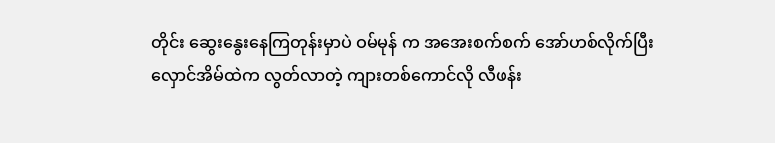တိုင်း ဆွေးနွေးနေကြတုန်းမှာပဲ ဝမ်မုန် က အအေးစက်စက် အော်ဟစ်လိုက်ပြီး လှောင်အိမ်ထဲက လွတ်လာတဲ့ ကျားတစ်ကောင်လို လီဖန်း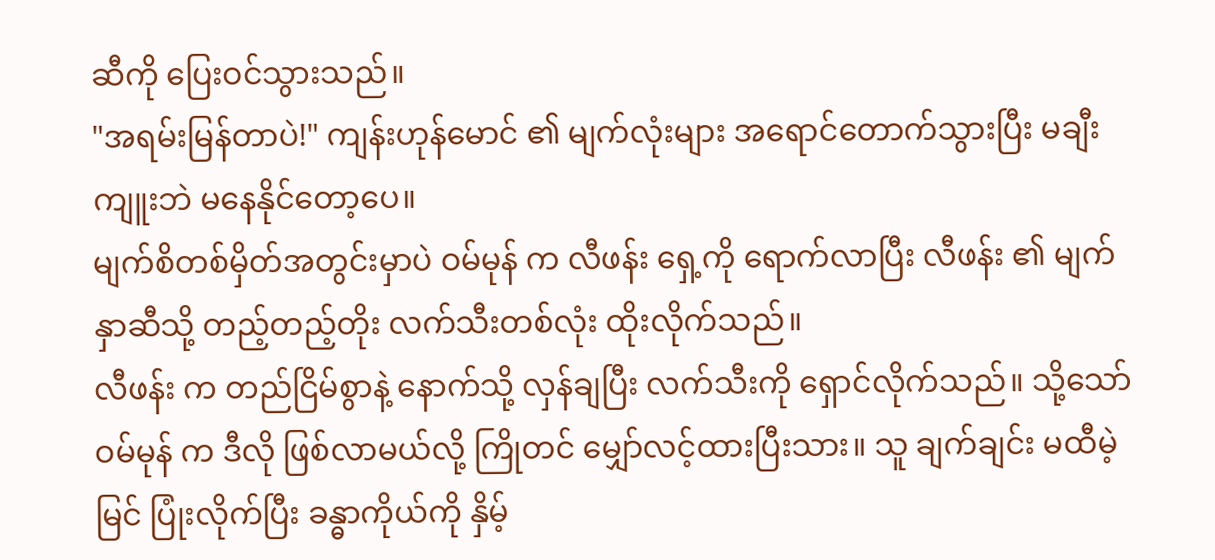ဆီကို ပြေးဝင်သွားသည်။
"အရမ်းမြန်တာပဲ!" ကျန်းဟုန်မောင် ၏ မျက်လုံးများ အရောင်တောက်သွားပြီး မချီးကျူးဘဲ မနေနိုင်တော့ပေ။
မျက်စိတစ်မှိတ်အတွင်းမှာပဲ ဝမ်မုန် က လီဖန်း ရှေ့ကို ရောက်လာပြီး လီဖန်း ၏ မျက်နှာဆီသို့ တည့်တည့်တိုး လက်သီးတစ်လုံး ထိုးလိုက်သည်။
လီဖန်း က တည်ငြိမ်စွာနဲ့ နောက်သို့ လှန်ချပြီး လက်သီးကို ရှောင်လိုက်သည်။ သို့သော် ဝမ်မုန် က ဒီလို ဖြစ်လာမယ်လို့ ကြိုတင် မျှော်လင့်ထားပြီးသား။ သူ ချက်ချင်း မထီမဲ့မြင် ပြုံးလိုက်ပြီး ခန္ဓာကိုယ်ကို နှိမ့်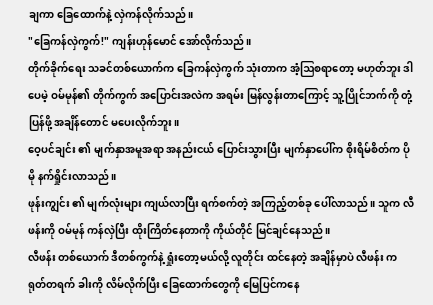ချကာ ခြေထောက်နဲ့ လှဲကန်လိုက်သည်။
"ခြေကန်လှဲကွက်!" ကျန်းဟုန်မောင် အော်လိုက်သည်။
တိုက်ခိုက်ရေး သခင်တစ်ယောက်က ခြေကန်လှဲကွက် သုံးတာက အံ့ဩစရာတော့ မဟုတ်ဘူး ဒါပေမဲ့ ဝမ်မုန်၏ တိုက်ကွက် အပြောင်းအလဲက အရမ်း မြန်လွန်းတာကြောင့် သူ့ပြိုင်ဘက်ကို တုံ့ပြန်ဖို့ အချိန်တောင် မပေးလိုက်ဘူး။
ဝေ့ပင်ချင်း ၏ မျက်နှာအမူအရာ အနည်းငယ် ပြောင်းသွားပြီး မျက်နှာပေါ်က စိုးရိမ်စိတ်က ပိုမို နက်ရှိုင်းလာသည်။
ဖုန်းကျွင်း ၏ မျက်လုံးများ ကျယ်လာပြီး ရက်စက်တဲ့ အကြည့်တစ်ခု ပေါ်လာသည်။ သူက လီဖန်းကို ဝမ်မုန် ကန်လှဲပြီး ထိုးကြိတ်နေတာကို ကိုယ်တိုင် မြင်ချင်နေသည်။
လီဖန်း တစ်ယောက် ဒီတစ်ကွက်နဲ့ ရှုံးတော့မယ်လို့ လူတိုင်း ထင်နေတဲ့ အချိန်မှာပဲ လီဖန်း က ရုတ်တရက် ခါးကို လိမ်လိုက်ပြီး ခြေထောက်တွေကို မြေပြင်ကနေ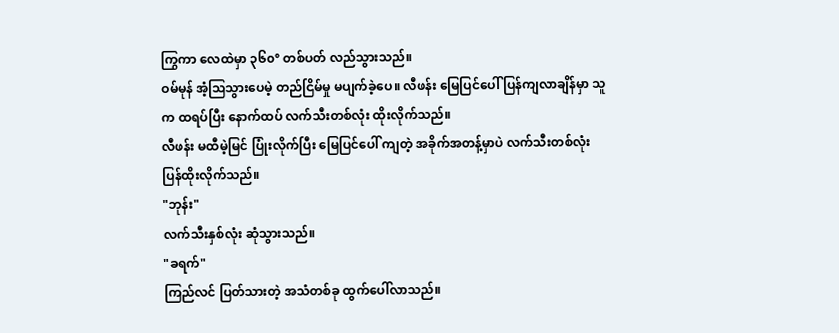ကြွကာ လေထဲမှာ ၃၆၀° တစ်ပတ် လည်သွားသည်။
ဝမ်မုန် အံ့ဩသွားပေမဲ့ တည်ငြိမ်မှု မပျက်ခဲ့ပေ။ လီဖန်း မြေပြင်ပေါ် ပြန်ကျလာချိန်မှာ သူက ထရပ်ပြီး နောက်ထပ် လက်သီးတစ်လုံး ထိုးလိုက်သည်။
လီဖန်း မထီမဲ့မြင် ပြုံးလိုက်ပြီး မြေပြင်ပေါ် ကျတဲ့ အခိုက်အတန့်မှာပဲ လက်သီးတစ်လုံး ပြန်ထိုးလိုက်သည်။
"ဘုန်း"
လက်သီးနှစ်လုံး ဆုံသွားသည်။
"ခရက်"
ကြည်လင် ပြတ်သားတဲ့ အသံတစ်ခု ထွက်ပေါ်လာသည်။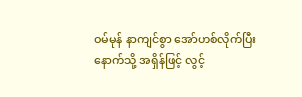ဝမ်မုန် နာကျင်စွာ အော်ဟစ်လိုက်ပြီး နောက်သို့ အရှိန်ဖြင့် လွင့်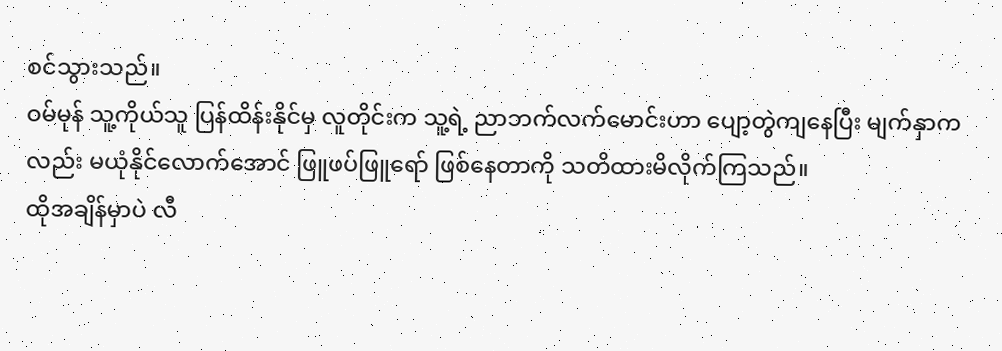စင်သွားသည်။
ဝမ်မုန် သူ့ကိုယ်သူ ပြန်ထိန်းနိုင်မှ လူတိုင်းက သူ့ရဲ့ ညာဘက်လက်မောင်းဟာ ပျော့တွဲကျနေပြီး မျက်နှာကလည်း မယုံနိုင်လောက်အောင် ဖြူဖပ်ဖြူရော် ဖြစ်နေတာကို သတိထားမိလိုက်ကြသည်။
ထိုအချိန်မှာပဲ လီ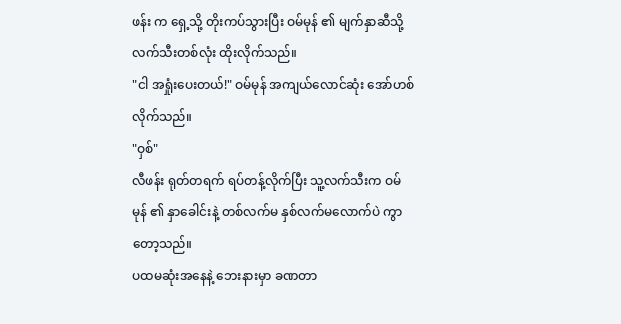ဖန်း က ရှေ့သို့ တိုးကပ်သွားပြီး ဝမ်မုန် ၏ မျက်နှာဆီသို့ လက်သီးတစ်လုံး ထိုးလိုက်သည်။
"ငါ အရှုံးပေးတယ်!" ဝမ်မုန် အကျယ်လောင်ဆုံး အော်ဟစ်လိုက်သည်။
"ဝှစ်"
လီဖန်း ရုတ်တရက် ရပ်တန့်လိုက်ပြီး သူ့လက်သီးက ဝမ်မုန် ၏ နှာခေါင်းနဲ့ တစ်လက်မ နှစ်လက်မလောက်ပဲ ကွာတော့သည်။
ပထမဆုံးအနေနဲ့ ဘေးနားမှာ ခဏတာ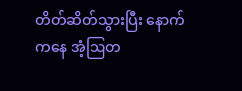တိတ်ဆိတ်သွားပြီး နောက်ကနေ အံ့ဩတ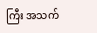ကြီး အသက်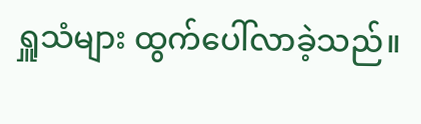ရှူသံများ ထွက်ပေါ်လာခဲ့သည်။